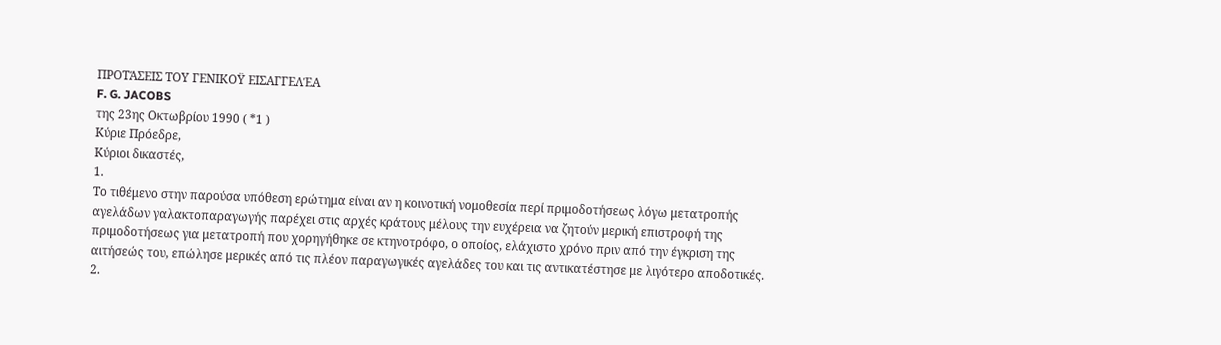ΠΡΟΤΆΣΕΙΣ ΤΟΥ ΓΕΝΙΚΟΫ ΕΙΣΑΓΓΕΛΈΑ
F. G. JACOBS
της 23ης Οκτωβρίου 1990 ( *1 )
Κύριε Πρόεδρε,
Κύριοι δικαστές,
1.
Το τιθέμενο στην παρούσα υπόθεση ερώτημα είναι αν η κοινοτική νομοθεσία περί πριμοδοτήσεως λόγω μετατροπής αγελάδων γαλακτοπαραγωγής παρέχει στις αρχές κράτους μέλους την ευχέρεια να ζητούν μερική επιστροφή της πριμοδοτήσεως για μετατροπή που χορηγήθηκε σε κτηνοτρόφο, ο οποίος, ελάχιστο χρόνο πριν από την έγκριση της αιτήσεώς του, επώλησε μερικές από τις πλέον παραγωγικές αγελάδες του και τις αντικατέστησε με λιγότερο αποδοτικές.
2.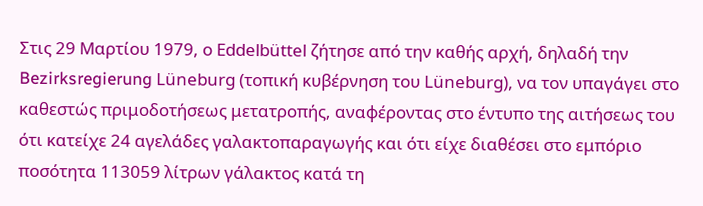Στις 29 Μαρτίου 1979, ο Eddelbüttel ζήτησε από την καθής αρχή, δηλαδή την Bezirksregierung Lüneburg (τοπική κυβέρνηση του Lüneburg), να τον υπαγάγει στο καθεστώς πριμοδοτήσεως μετατροπής, αναφέροντας στο έντυπο της αιτήσεως του ότι κατείχε 24 αγελάδες γαλακτοπαραγωγής και ότι είχε διαθέσει στο εμπόριο ποσότητα 113059 λίτρων γάλακτος κατά τη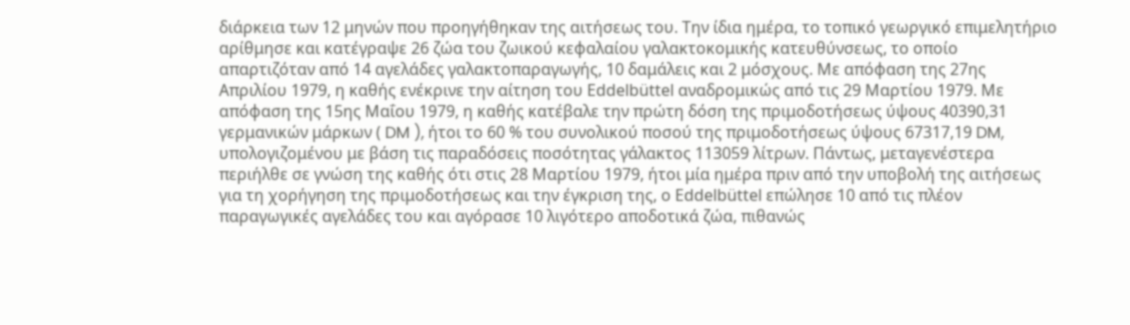διάρκεια των 12 μηνών που προηγήθηκαν της αιτήσεως του. Την ίδια ημέρα, το τοπικό γεωργικό επιμελητήριο αρίθμησε και κατέγραψε 26 ζώα του ζωικού κεφαλαίου γαλακτοκομικής κατευθύνσεως, το οποίο απαρτιζόταν από 14 αγελάδες γαλακτοπαραγωγής, 10 δαμάλεις και 2 μόσχους. Με απόφαση της 27ης Απριλίου 1979, η καθής ενέκρινε την αίτηση του Eddelbüttel αναδρομικώς από τις 29 Μαρτίου 1979. Με απόφαση της 15ης Μαΐου 1979, η καθής κατέβαλε την πρώτη δόση της πριμοδοτήσεως ύψους 40390,31 γερμανικών μάρκων ( DM ), ήτοι το 60 % του συνολικού ποσού της πριμοδοτήσεως ύψους 67317,19 DM, υπολογιζομένου με βάση τις παραδόσεις ποσότητας γάλακτος 113059 λίτρων. Πάντως, μεταγενέστερα περιήλθε σε γνώση της καθής ότι στις 28 Μαρτίου 1979, ήτοι μία ημέρα πριν από την υποβολή της αιτήσεως για τη χορήγηση της πριμοδοτήσεως και την έγκριση της, ο Eddelbüttel επώλησε 10 από τις πλέον παραγωγικές αγελάδες του και αγόρασε 10 λιγότερο αποδοτικά ζώα, πιθανώς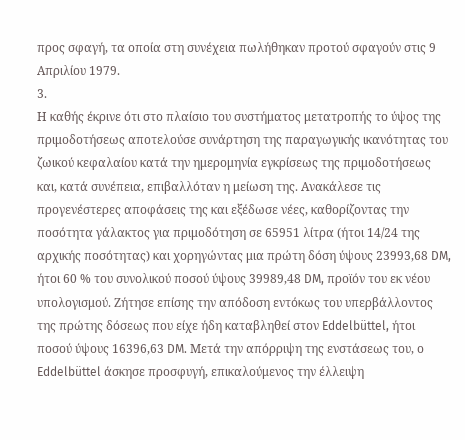προς σφαγή, τα οποία στη συνέχεια πωλήθηκαν προτού σφαγούν στις 9 Απριλίου 1979.
3.
Η καθής έκρινε ότι στο πλαίσιο του συστήματος μετατροπής το ύψος της πριμοδοτήσεως αποτελούσε συνάρτηση της παραγωγικής ικανότητας του ζωικού κεφαλαίου κατά την ημερομηνία εγκρίσεως της πριμοδοτήσεως και, κατά συνέπεια, επιβαλλόταν η μείωση της. Ανακάλεσε τις προγενέστερες αποφάσεις της και εξέδωσε νέες, καθορίζοντας την ποσότητα γάλακτος για πριμοδότηση σε 65951 λίτρα (ήτοι 14/24 της αρχικής ποσότητας) και χορηγώντας μια πρώτη δόση ύψους 23993,68 DM, ήτοι 60 % του συνολικού ποσού ύψους 39989,48 DM, προϊόν του εκ νέου υπολογισμού. Ζήτησε επίσης την απόδοση εντόκως του υπερβάλλοντος της πρώτης δόσεως που είχε ήδη καταβληθεί στον Eddelbüttel, ήτοι ποσού ύψους 16396,63 DM. Μετά την απόρριψη της ενστάσεως του, ο Eddelbüttel άσκησε προσφυγή, επικαλούμενος την έλλειψη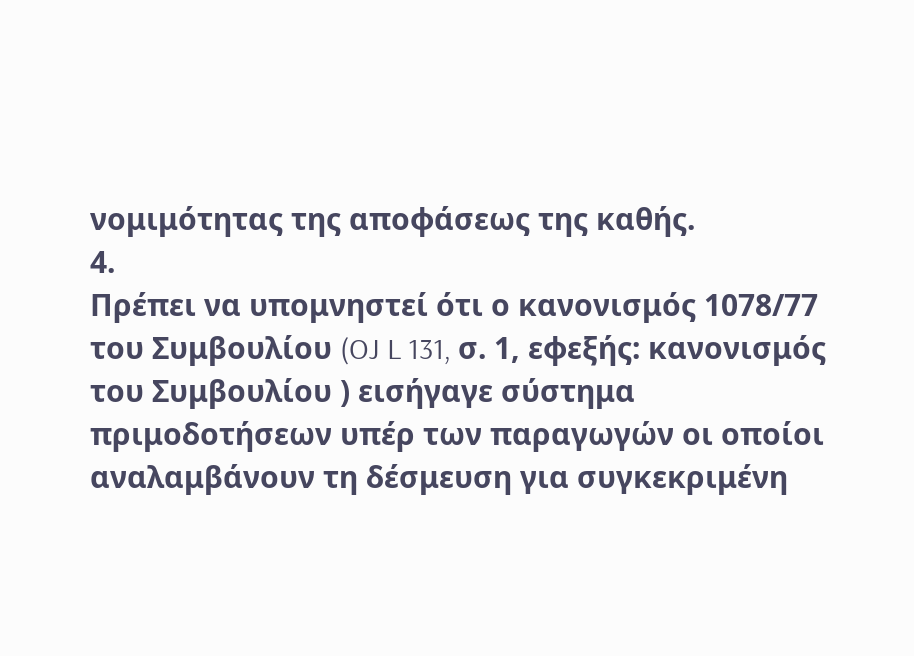νομιμότητας της αποφάσεως της καθής.
4.
Πρέπει να υπομνηστεί ότι ο κανονισμός 1078/77 του Συμβουλίου (OJ L 131, σ. 1, εφεξής: κανονισμός του Συμβουλίου ) εισήγαγε σύστημα πριμοδοτήσεων υπέρ των παραγωγών οι οποίοι αναλαμβάνουν τη δέσμευση για συγκεκριμένη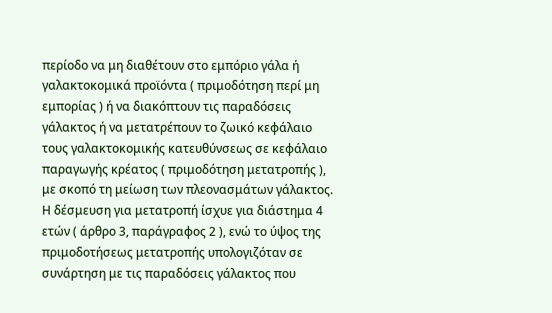περίοδο να μη διαθέτουν στο εμπόριο γάλα ή γαλακτοκομικά προϊόντα ( πριμοδότηση περί μη εμπορίας ) ή να διακόπτουν τις παραδόσεις γάλακτος ή να μετατρέπουν το ζωικό κεφάλαιο τους γαλακτοκομικής κατευθύνσεως σε κεφάλαιο παραγωγής κρέατος ( πριμοδότηση μετατροπής ), με σκοπό τη μείωση των πλεονασμάτων γάλακτος. Η δέσμευση για μετατροπή ίσχυε για διάστημα 4 ετών ( άρθρο 3, παράγραφος 2 ), ενώ το ύψος της πριμοδοτήσεως μετατροπής υπολογιζόταν σε συνάρτηση με τις παραδόσεις γάλακτος που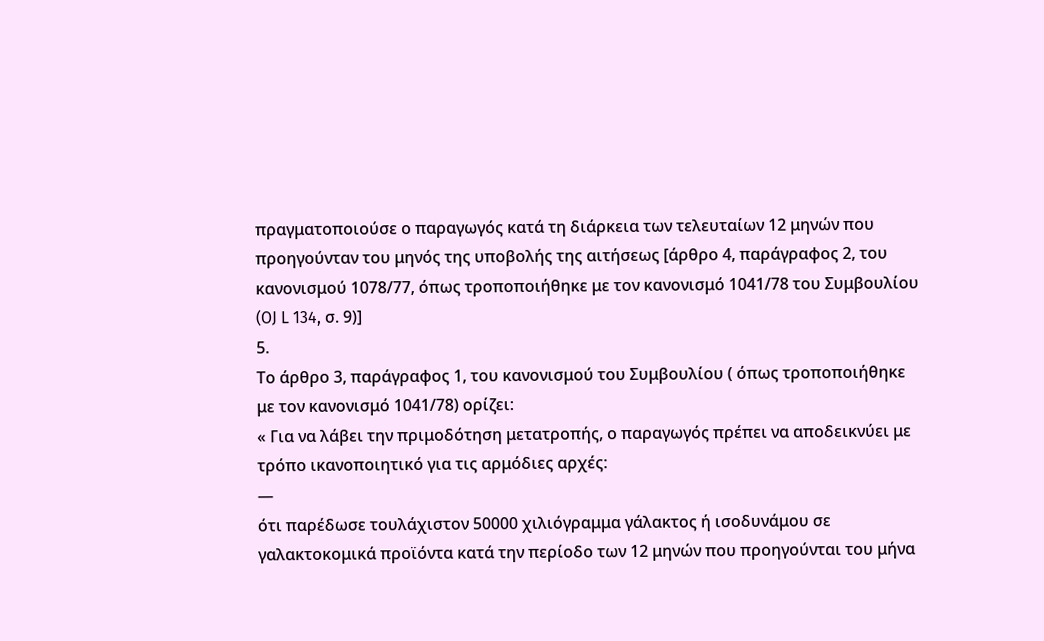πραγματοποιούσε ο παραγωγός κατά τη διάρκεια των τελευταίων 12 μηνών που προηγούνταν του μηνός της υποβολής της αιτήσεως [άρθρο 4, παράγραφος 2, του κανονισμού 1078/77, όπως τροποποιήθηκε με τον κανονισμό 1041/78 του Συμβουλίου (OJ L 134, σ. 9)]
5.
Το άρθρο 3, παράγραφος 1, του κανονισμού του Συμβουλίου ( όπως τροποποιήθηκε με τον κανονισμό 1041/78) ορίζει:
« Για να λάβει την πριμοδότηση μετατροπής, ο παραγωγός πρέπει να αποδεικνύει με τρόπο ικανοποιητικό για τις αρμόδιες αρχές:
—
ότι παρέδωσε τουλάχιστον 50000 χιλιόγραμμα γάλακτος ή ισοδυνάμου σε γαλακτοκομικά προϊόντα κατά την περίοδο των 12 μηνών που προηγούνται του μήνα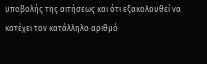υποβολής της αιτήσεως και ότι εξακολουθεί να κατέχει τον κατάλληλο αριθμό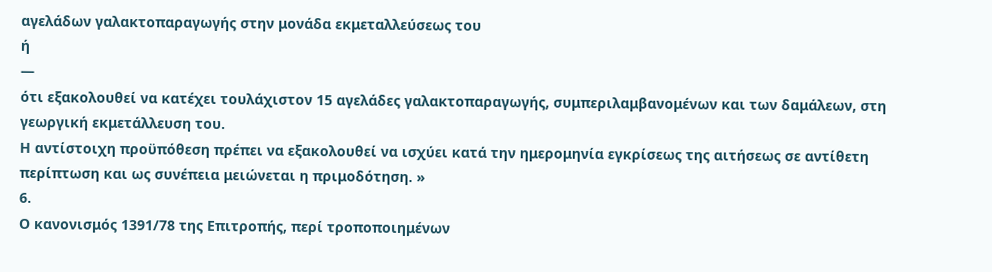αγελάδων γαλακτοπαραγωγής στην μονάδα εκμεταλλεύσεως του
ή
—
ότι εξακολουθεί να κατέχει τουλάχιστον 15 αγελάδες γαλακτοπαραγωγής, συμπεριλαμβανομένων και των δαμάλεων, στη γεωργική εκμετάλλευση του.
Η αντίστοιχη προϋπόθεση πρέπει να εξακολουθεί να ισχύει κατά την ημερομηνία εγκρίσεως της αιτήσεως σε αντίθετη περίπτωση και ως συνέπεια μειώνεται η πριμοδότηση. »
6.
Ο κανονισμός 1391/78 της Επιτροπής, περί τροποποιημένων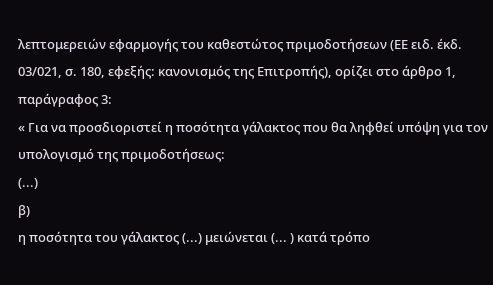λεπτομερειών εφαρμογής του καθεστώτος πριμοδοτήσεων (ΕΕ ειδ. έκδ. 03/021, σ. 180, εφεξής: κανονισμός της Επιτροπής), ορίζει στο άρθρο 1, παράγραφος 3:
« Για να προσδιοριστεί η ποσότητα γάλακτος που θα ληφθεί υπόψη για τον υπολογισμό της πριμοδοτήσεως:
(...)
β)
η ποσότητα του γάλακτος (...) μειώνεται (... ) κατά τρόπο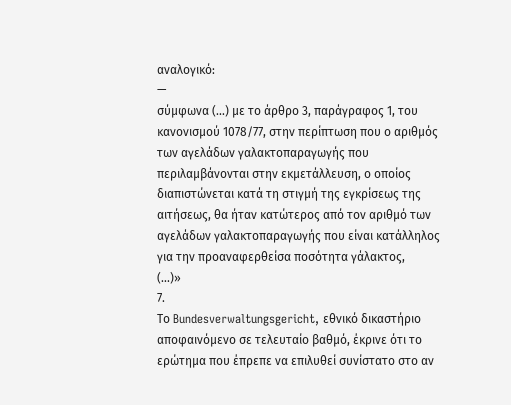αναλογικό:
—
σύμφωνα (...) με το άρθρο 3, παράγραφος 1, του κανονισμού 1078/77, στην περίπτωση που ο αριθμός των αγελάδων γαλακτοπαραγωγής που περιλαμβάνονται στην εκμετάλλευση, ο οποίος διαπιστώνεται κατά τη στιγμή της εγκρίσεως της αιτήσεως, θα ήταν κατώτερος από τον αριθμό των αγελάδων γαλακτοπαραγωγής που είναι κατάλληλος για την προαναφερθείσα ποσότητα γάλακτος,
(...)»
7.
Το Bundesverwaltungsgericht, εθνικό δικαστήριο αποφαινόμενο σε τελευταίο βαθμό, έκρινε ότι το ερώτημα που έπρεπε να επιλυθεί συνίστατο στο αν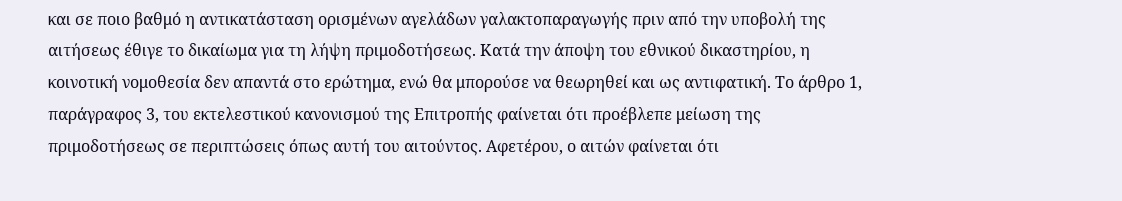και σε ποιο βαθμό η αντικατάσταση ορισμένων αγελάδων γαλακτοπαραγωγής πριν από την υποβολή της αιτήσεως έθιγε το δικαίωμα για τη λήψη πριμοδοτήσεως. Κατά την άποψη του εθνικού δικαστηρίου, η κοινοτική νομοθεσία δεν απαντά στο ερώτημα, ενώ θα μπορούσε να θεωρηθεί και ως αντιφατική. Το άρθρο 1, παράγραφος 3, του εκτελεστικού κανονισμού της Επιτροπής φαίνεται ότι προέβλεπε μείωση της πριμοδοτήσεως σε περιπτώσεις όπως αυτή του αιτούντος. Αφετέρου, ο αιτών φαίνεται ότι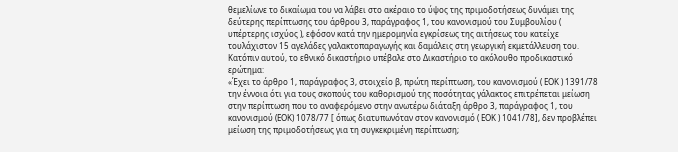θεμελίωνε το δικαίωμα του να λάβει στο ακέραιο το ύψος της πριμοδοτήσεως δυνάμει της δεύτερης περίπτωσης του άρθρου 3, παράγραφος 1, του κανονισμού του Συμβουλίου ( υπέρτερης ισχύος ), εφόσον κατά την ημερομηνία εγκρίσεως της αιτήσεως του κατείχε τουλάχιστον 15 αγελάδες γαλακτοπαραγωγής και δαμάλεις στη γεωργική εκμετάλλευση του. Κατόπιν αυτού, το εθνικό δικαστήριο υπέβαλε στο Δικαστήριο το ακόλουθο προδικαστικό ερώτημα:
«Έχει το άρθρο 1, παράγραφος 3, στοιχείο β, πρώτη περίπτωση, του κανονισμού ( ΕΟΚ ) 1391/78 την έννοια ότι για τους σκοπούς του καθορισμού της ποσότητας γάλακτος επιτρέπεται μείωση στην περίπτωση που το αναφερόμενο στην ανωτέρω διάταξη άρθρο 3, παράγραφος 1, του κανονισμού (ΕΟΚ) 1078/77 [ όπως διατυπωνόταν στον κανονισμό ( ΕΟΚ ) 1041/78], δεν προβλέπει μείωση της πριμοδοτήσεως για τη συγκεκριμένη περίπτωση;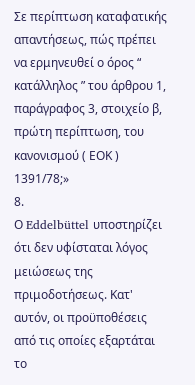Σε περίπτωση καταφατικής απαντήσεως, πώς πρέπει να ερμηνευθεί ο όρος “ κατάλληλος ” του άρθρου 1, παράγραφος 3, στοιχείο β, πρώτη περίπτωση, του κανονισμού ( ΕΟΚ ) 1391/78;»
8.
Ο Eddelbüttel υποστηρίζει ότι δεν υφίσταται λόγος μειώσεως της πριμοδοτήσεως. Κατ' αυτόν, οι προϋποθέσεις από τις οποίες εξαρτάται το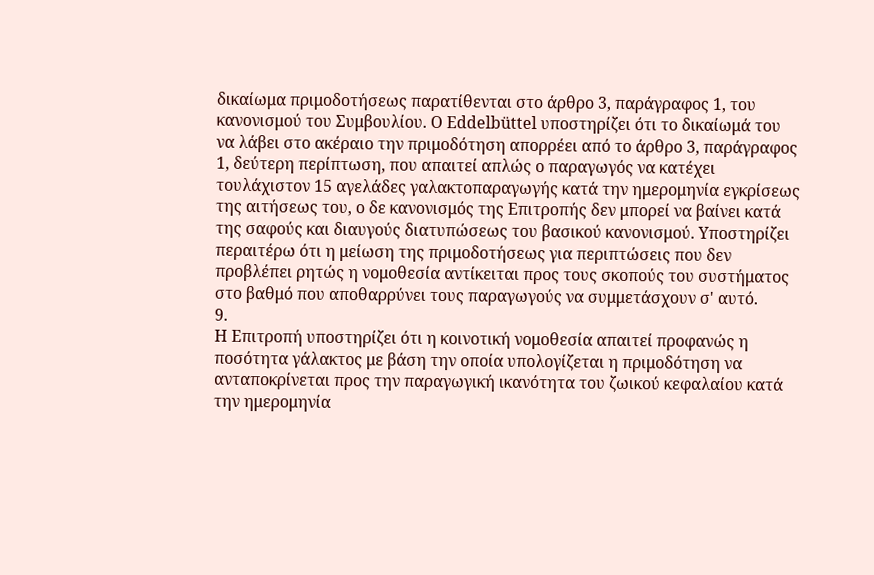δικαίωμα πριμοδοτήσεως παρατίθενται στο άρθρο 3, παράγραφος 1, του κανονισμού του Συμβουλίου. Ο Eddelbüttel υποστηρίζει ότι το δικαίωμά του να λάβει στο ακέραιο την πριμοδότηση απορρέει από το άρθρο 3, παράγραφος 1, δεύτερη περίπτωση, που απαιτεί απλώς ο παραγωγός να κατέχει τουλάχιστον 15 αγελάδες γαλακτοπαραγωγής κατά την ημερομηνία εγκρίσεως της αιτήσεως του, ο δε κανονισμός της Επιτροπής δεν μπορεί να βαίνει κατά της σαφούς και διαυγούς διατυπώσεως του βασικού κανονισμού. Υποστηρίζει περαιτέρω ότι η μείωση της πριμοδοτήσεως για περιπτώσεις που δεν προβλέπει ρητώς η νομοθεσία αντίκειται προς τους σκοπούς του συστήματος στο βαθμό που αποθαρρύνει τους παραγωγούς να συμμετάσχουν σ' αυτό.
9.
Η Επιτροπή υποστηρίζει ότι η κοινοτική νομοθεσία απαιτεί προφανώς η ποσότητα γάλακτος με βάση την οποία υπολογίζεται η πριμοδότηση να ανταποκρίνεται προς την παραγωγική ικανότητα του ζωικού κεφαλαίου κατά την ημερομηνία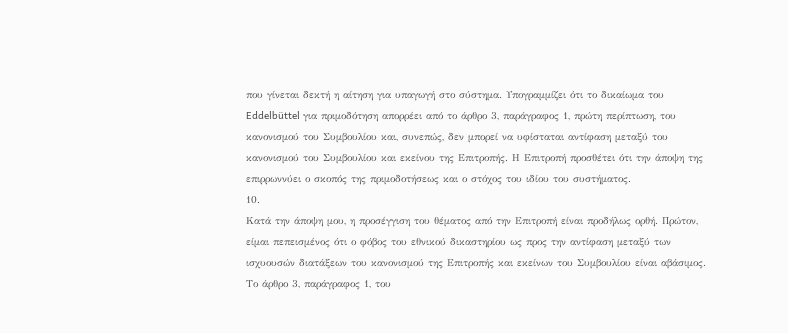που γίνεται δεκτή η αίτηση για υπαγωγή στο σύστημα. Υπογραμμίζει ότι το δικαίωμα του Eddelbüttel για πριμοδότηση απορρέει από το άρθρο 3, παράγραφος 1, πρώτη περίπτωση, του κανονισμού του Συμβουλίου και, συνεπώς, δεν μπορεί να υφίσταται αντίφαση μεταξύ του κανονισμού του Συμβουλίου και εκείνου της Επιτροπής. Η Επιτροπή προσθέτει ότι την άποψη της επιρρωννύει ο σκοπός της πριμοδοτήσεως και ο στόχος του ιδίου του συστήματος.
10.
Κατά την άποψη μου, η προσέγγιση του θέματος από την Επιτροπή είναι προδήλως ορθή. Πρώτον, είμαι πεπεισμένος ότι ο φόβος του εθνικού δικαστηρίου ως προς την αντίφαση μεταξύ των ισχυουσών διατάξεων του κανονισμού της Επιτροπής και εκείνων του Συμβουλίου είναι αβάσιμος. Το άρθρο 3, παράγραφος 1, του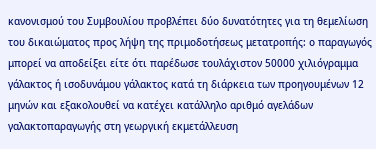κανονισμού του Συμβουλίου προβλέπει δύο δυνατότητες για τη θεμελίωση του δικαιώματος προς λήψη της πριμοδοτήσεως μετατροπής: ο παραγωγός μπορεί να αποδείξει είτε ότι παρέδωσε τουλάχιστον 50000 χιλιόγραμμα γάλακτος ή ισοδυνάμου γάλακτος κατά τη διάρκεια των προηγουμένων 12 μηνών και εξακολουθεί να κατέχει κατάλληλο αριθμό αγελάδων γαλακτοπαραγωγής στη γεωργική εκμετάλλευση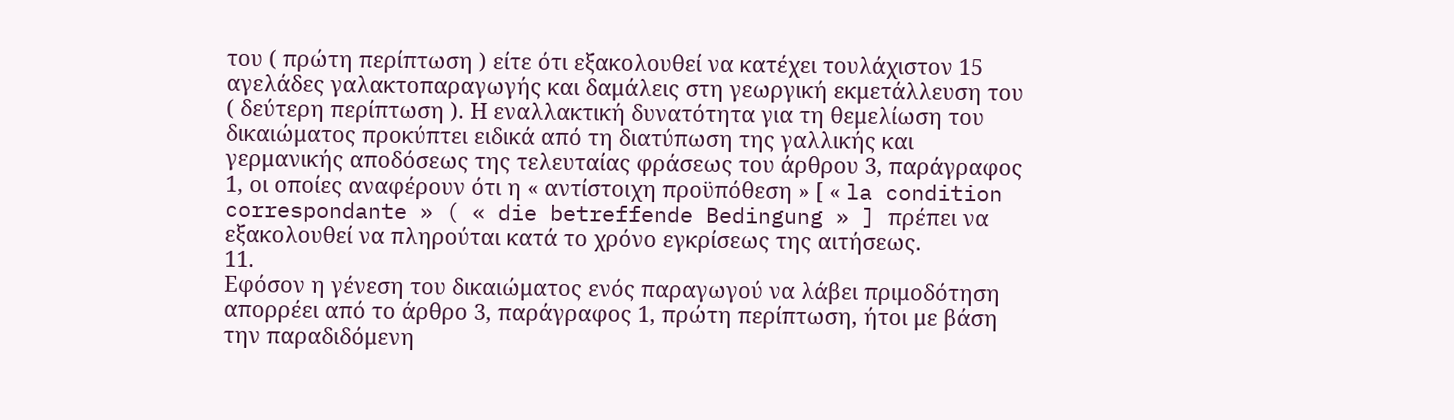του ( πρώτη περίπτωση ) είτε ότι εξακολουθεί να κατέχει τουλάχιστον 15 αγελάδες γαλακτοπαραγωγής και δαμάλεις στη γεωργική εκμετάλλευση του ( δεύτερη περίπτωση ). Η εναλλακτική δυνατότητα για τη θεμελίωση του δικαιώματος προκύπτει ειδικά από τη διατύπωση της γαλλικής και γερμανικής αποδόσεως της τελευταίας φράσεως του άρθρου 3, παράγραφος 1, οι οποίες αναφέρουν ότι η « αντίστοιχη προϋπόθεση » [ « la condition correspondante » ( « die betreffende Bedingung » ] πρέπει να εξακολουθεί να πληρούται κατά το χρόνο εγκρίσεως της αιτήσεως.
11.
Εφόσον η γένεση του δικαιώματος ενός παραγωγού να λάβει πριμοδότηση απορρέει από το άρθρο 3, παράγραφος 1, πρώτη περίπτωση, ήτοι με βάση την παραδιδόμενη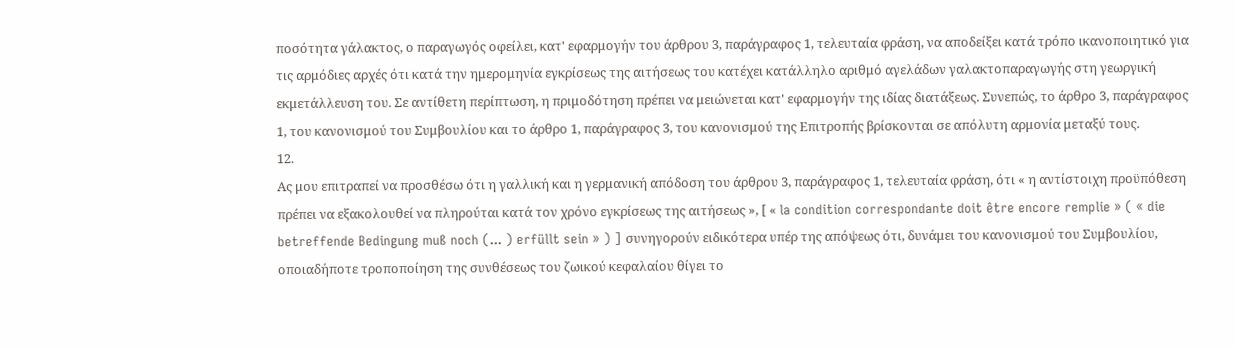ποσότητα γάλακτος, ο παραγωγός οφείλει, κατ' εφαρμογήν του άρθρου 3, παράγραφος 1, τελευταία φράση, να αποδείξει κατά τρόπο ικανοποιητικό για τις αρμόδιες αρχές ότι κατά την ημερομηνία εγκρίσεως της αιτήσεως του κατέχει κατάλληλο αριθμό αγελάδων γαλακτοπαραγωγής στη γεωργική εκμετάλλευση του. Σε αντίθετη περίπτωση, η πριμοδότηση πρέπει να μειώνεται κατ' εφαρμογήν της ιδίας διατάξεως. Συνεπώς, το άρθρο 3, παράγραφος 1, του κανονισμού του Συμβουλίου και το άρθρο 1, παράγραφος 3, του κανονισμού της Επιτροπής βρίσκονται σε απόλυτη αρμονία μεταξύ τους.
12.
Ας μου επιτραπεί να προσθέσω ότι η γαλλική και η γερμανική απόδοση του άρθρου 3, παράγραφος 1, τελευταία φράση, ότι « η αντίστοιχη προϋπόθεση πρέπει να εξακολουθεί να πληρούται κατά τον χρόνο εγκρίσεως της αιτήσεως », [ « la condition correspondante doit être encore remplie » ( « die betreffende Bedingung muß noch (... ) erfüllt sein » ) ] συνηγορούν ειδικότερα υπέρ της απόψεως ότι, δυνάμει του κανονισμού του Συμβουλίου, οποιαδήποτε τροποποίηση της συνθέσεως του ζωικού κεφαλαίου θίγει το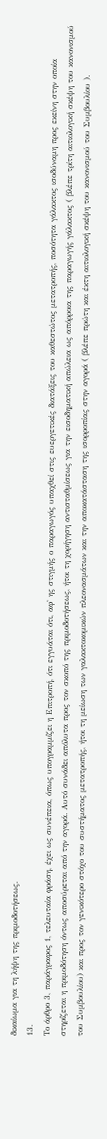δικαίωμα για τη λήψη της πριμοδοτήσεως.
13.
Το άρθρο 3, παράγραφος 1, τελευταία φράση, έχει ως συνέπεια, όπως υπογραμμίζει η Επιτροπή, ότι εγγυάται ότι, αφ' ης στιγμής ο παραγωγός υπαχθεί στις ευεργετικές διατάξεις του καθεστώτος μετατροπής, ποσότητα γάλακτος ισοδύναμη προς εκείνη στην οποία στηρίζεται η πριμοδότηση όντως αποσύρεται από την αγορά. Αυτό συνάδει απόλυτα προς τον σκοπό της πριμοδοτήσεως, ήτοι τη χορήγηση αντισταθμίσεως για την εισοδηματική απώλεια ως απόρροια της παραγωγής γάλακτος ( βλέπε τρίτη αιτιολογική σκέψη του κανονισμού του Συμβουλίου) και προς τον γενικότερο στόχο του συστήματος μετατροπής, ήτοι τη μείωση των γαλακτοκομικών πλεονασμάτων και την αποκατάσταση της ισορροπίας στην αγορά ( βλέπε πρώτη και έκτη αιτιολογική σκέψη του κανονισμού του Συμβουλίου ).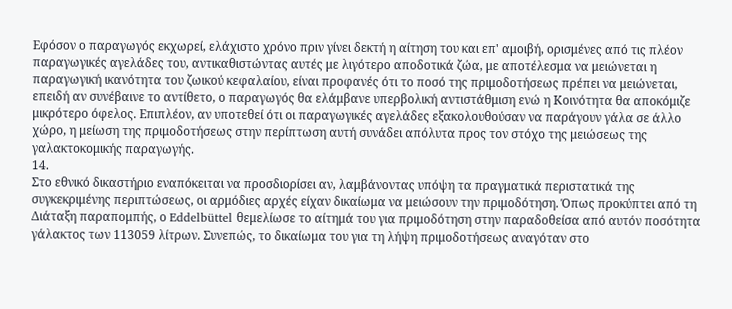Εφόσον ο παραγωγός εκχωρεί, ελάχιστο χρόνο πριν γίνει δεκτή η αίτηση του και επ' αμοιβή, ορισμένες από τις πλέον παραγωγικές αγελάδες του, αντικαθιστώντας αυτές με λιγότερο αποδοτικά ζώα, με αποτέλεσμα να μειώνεται η παραγωγική ικανότητα του ζωικού κεφαλαίου, είναι προφανές ότι το ποσό της πριμοδοτήσεως πρέπει να μειώνεται, επειδή αν συνέβαινε το αντίθετο, ο παραγωγός θα ελάμβανε υπερβολική αντιστάθμιση ενώ η Κοινότητα θα αποκόμιζε μικρότερο όφελος. Επιπλέον, αν υποτεθεί ότι οι παραγωγικές αγελάδες εξακολουθούσαν να παράγουν γάλα σε άλλο χώρο, η μείωση της πριμοδοτήσεως στην περίπτωση αυτή συνάδει απόλυτα προς τον στόχο της μειώσεως της γαλακτοκομικής παραγωγής.
14.
Στο εθνικό δικαστήριο εναπόκειται να προσδιορίσει αν, λαμβάνοντας υπόψη τα πραγματικά περιστατικά της συγκεκριμένης περιπτώσεως, οι αρμόδιες αρχές είχαν δικαίωμα να μειώσουν την πριμοδότηση. Όπως προκύπτει από τη Διάταξη παραπομπής, ο Eddelbüttel θεμελίωσε το αίτημά του για πριμοδότηση στην παραδοθείσα από αυτόν ποσότητα γάλακτος των 113059 λίτρων. Συνεπώς, το δικαίωμα του για τη λήψη πριμοδοτήσεως αναγόταν στο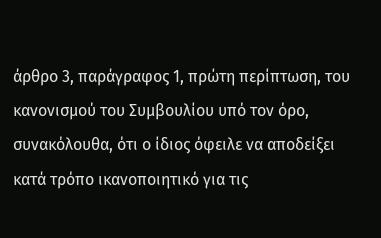άρθρο 3, παράγραφος 1, πρώτη περίπτωση, του κανονισμού του Συμβουλίου υπό τον όρο, συνακόλουθα, ότι ο ίδιος όφειλε να αποδείξει κατά τρόπο ικανοποιητικό για τις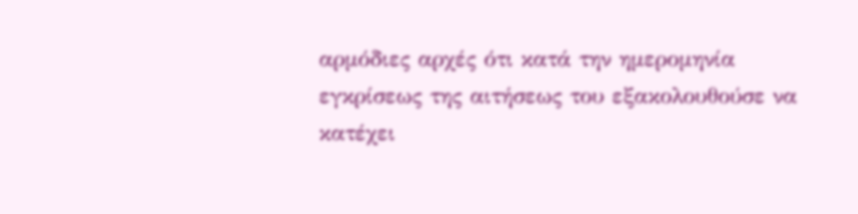αρμόδιες αρχές ότι κατά την ημερομηνία εγκρίσεως της αιτήσεως του εξακολουθούσε να κατέχει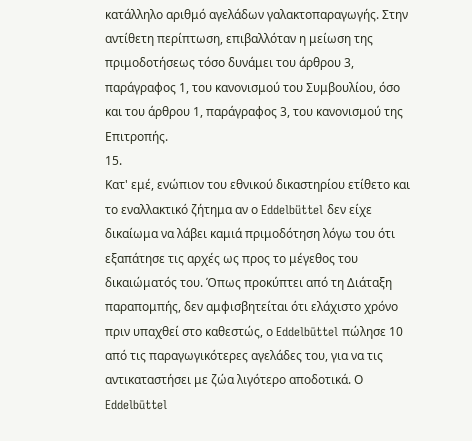κατάλληλο αριθμό αγελάδων γαλακτοπαραγωγής. Στην αντίθετη περίπτωση, επιβαλλόταν η μείωση της πριμοδοτήσεως τόσο δυνάμει του άρθρου 3, παράγραφος 1, του κανονισμού του Συμβουλίου, όσο και του άρθρου 1, παράγραφος 3, του κανονισμού της Επιτροπής.
15.
Κατ' εμέ, ενώπιον του εθνικού δικαστηρίου ετίθετο και το εναλλακτικό ζήτημα αν ο Eddelbüttel δεν είχε δικαίωμα να λάβει καμιά πριμοδότηση λόγω του ότι εξαπάτησε τις αρχές ως προς το μέγεθος του δικαιώματός του. Όπως προκύπτει από τη Διάταξη παραπομπής, δεν αμφισβητείται ότι ελάχιστο χρόνο πριν υπαχθεί στο καθεστώς, ο Eddelbūttel πώλησε 10 από τις παραγωγικότερες αγελάδες του, για να τις αντικαταστήσει με ζώα λιγότερο αποδοτικά. Ο Eddelbūttel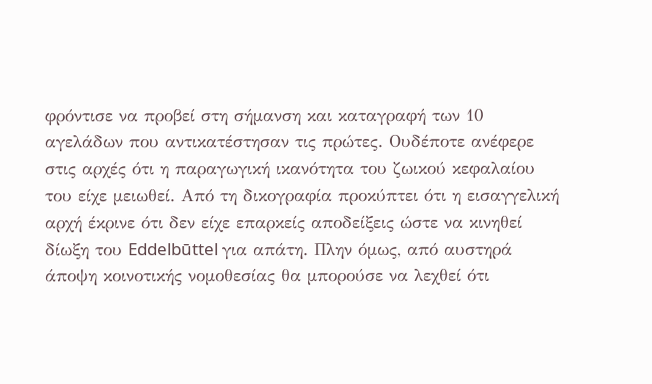φρόντισε να προβεί στη σήμανση και καταγραφή των 10 αγελάδων που αντικατέστησαν τις πρώτες. Ουδέποτε ανέφερε στις αρχές ότι η παραγωγική ικανότητα του ζωικού κεφαλαίου του είχε μειωθεί. Από τη δικογραφία προκύπτει ότι η εισαγγελική αρχή έκρινε ότι δεν είχε επαρκείς αποδείξεις ώστε να κινηθεί δίωξη του Eddelbūttel για απάτη. Πλην όμως, από αυστηρά άποψη κοινοτικής νομοθεσίας θα μπορούσε να λεχθεί ότι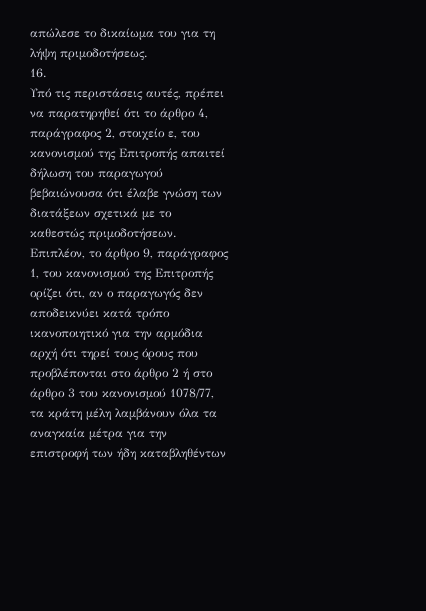απώλεσε το δικαίωμα του για τη λήψη πριμοδοτήσεως.
16.
Υπό τις περιστάσεις αυτές, πρέπει να παρατηρηθεί ότι το άρθρο 4, παράγραφος 2, στοιχείο ε, του κανονισμού της Επιτροπής απαιτεί δήλωση του παραγωγού βεβαιώνουσα ότι έλαβε γνώση των διατάξεων σχετικά με το καθεστώς πριμοδοτήσεων. Επιπλέον, το άρθρο 9, παράγραφος 1, του κανονισμού της Επιτροπής ορίζει ότι, αν ο παραγωγός δεν αποδεικνύει κατά τρόπο ικανοποιητικό για την αρμόδια αρχή ότι τηρεί τους όρους που προβλέπονται στο άρθρο 2 ή στο άρθρο 3 του κανονισμού 1078/77, τα κράτη μέλη λαμβάνουν όλα τα αναγκαία μέτρα για την επιστροφή των ήδη καταβληθέντων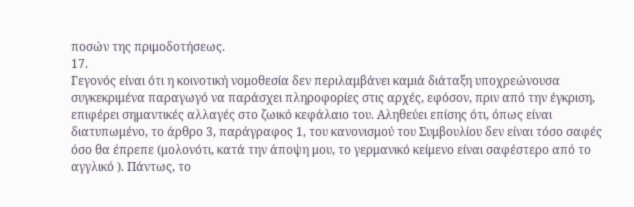ποσών της πριμοδοτήσεως.
17.
Γεγονός είναι ότι η κοινοτική νομοθεσία δεν περιλαμβάνει καμιά διάταξη υποχρεώνουσα συγκεκριμένα παραγωγό να παράσχει πληροφορίες στις αρχές, εφόσον, πριν από την έγκριση, επιφέρει σημαντικές αλλαγές στο ζωικό κεφάλαιο του. Αληθεύει επίσης ότι, όπως είναι διατυπωμένο, το άρθρο 3, παράγραφος 1, του κανονισμού του Συμβουλίου δεν είναι τόσο σαφές όσο θα έπρεπε (μολονότι, κατά την άποψη μου, το γερμανικό κείμενο είναι σαφέστερο από το αγγλικό ). Πάντως, το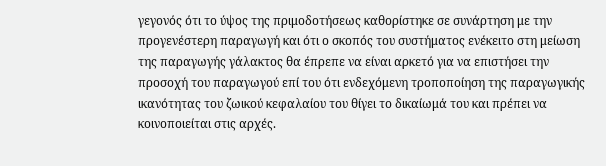γεγονός ότι το ύψος της πριμοδοτήσεως καθορίστηκε σε συνάρτηση με την προγενέστερη παραγωγή και ότι ο σκοπός του συστήματος ενέκειτο στη μείωση της παραγωγής γάλακτος θα έπρεπε να είναι αρκετό για να επιστήσει την προσοχή του παραγωγού επί του ότι ενδεχόμενη τροποποίηση της παραγωγικής ικανότητας του ζωικού κεφαλαίου του θίγει το δικαίωμά του και πρέπει να κοινοποιείται στις αρχές.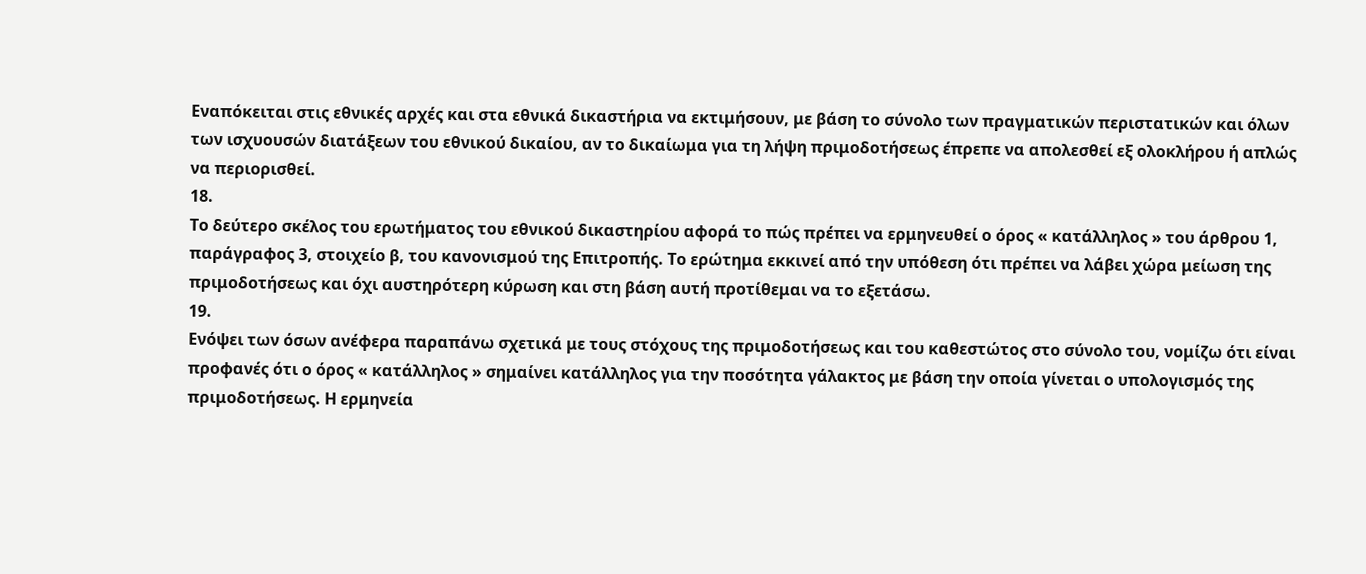Εναπόκειται στις εθνικές αρχές και στα εθνικά δικαστήρια να εκτιμήσουν, με βάση το σύνολο των πραγματικών περιστατικών και όλων των ισχυουσών διατάξεων του εθνικού δικαίου, αν το δικαίωμα για τη λήψη πριμοδοτήσεως έπρεπε να απολεσθεί εξ ολοκλήρου ή απλώς να περιορισθεί.
18.
Το δεύτερο σκέλος του ερωτήματος του εθνικού δικαστηρίου αφορά το πώς πρέπει να ερμηνευθεί ο όρος « κατάλληλος » του άρθρου 1, παράγραφος 3, στοιχείο β, του κανονισμού της Επιτροπής. Το ερώτημα εκκινεί από την υπόθεση ότι πρέπει να λάβει χώρα μείωση της πριμοδοτήσεως και όχι αυστηρότερη κύρωση και στη βάση αυτή προτίθεμαι να το εξετάσω.
19.
Ενόψει των όσων ανέφερα παραπάνω σχετικά με τους στόχους της πριμοδοτήσεως και του καθεστώτος στο σύνολο του, νομίζω ότι είναι προφανές ότι ο όρος « κατάλληλος » σημαίνει κατάλληλος για την ποσότητα γάλακτος με βάση την οποία γίνεται ο υπολογισμός της πριμοδοτήσεως. Η ερμηνεία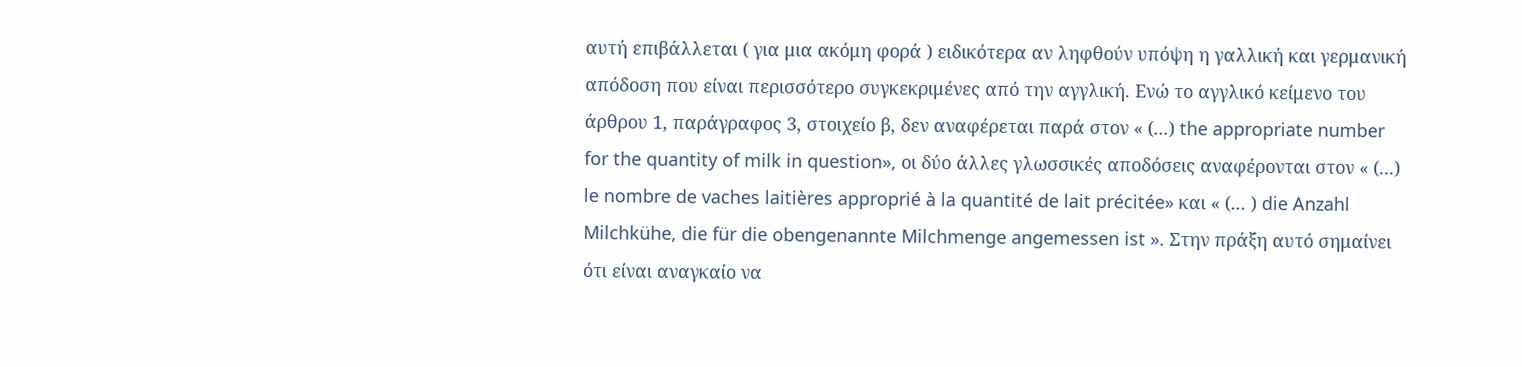αυτή επιβάλλεται ( για μια ακόμη φορά ) ειδικότερα αν ληφθούν υπόψη η γαλλική και γερμανική απόδοση που είναι περισσότερο συγκεκριμένες από την αγγλική. Ενώ το αγγλικό κείμενο του άρθρου 1, παράγραφος 3, στοιχείο β, δεν αναφέρεται παρά στον « (...) the appropriate number for the quantity of milk in question», οι δύο άλλες γλωσσικές αποδόσεις αναφέρονται στον « (...) le nombre de vaches laitières approprié à la quantité de lait précitée» και « (... ) die Anzahl Milchkühe, die für die obengenannte Milchmenge angemessen ist ». Στην πράξη αυτό σημαίνει ότι είναι αναγκαίο να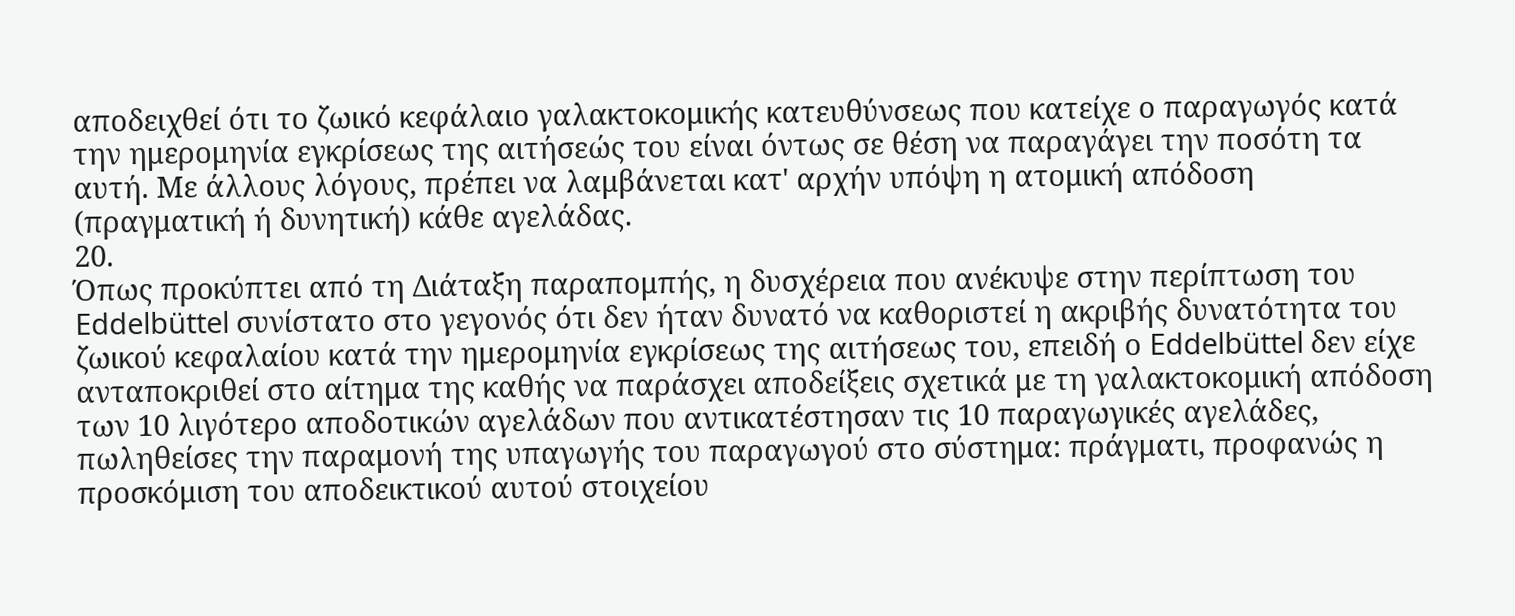αποδειχθεί ότι το ζωικό κεφάλαιο γαλακτοκομικής κατευθύνσεως που κατείχε ο παραγωγός κατά την ημερομηνία εγκρίσεως της αιτήσεώς του είναι όντως σε θέση να παραγάγει την ποσότη τα αυτή. Με άλλους λόγους, πρέπει να λαμβάνεται κατ' αρχήν υπόψη η ατομική απόδοση (πραγματική ή δυνητική) κάθε αγελάδας.
20.
Όπως προκύπτει από τη Διάταξη παραπομπής, η δυσχέρεια που ανέκυψε στην περίπτωση του Eddelbüttel συνίστατο στο γεγονός ότι δεν ήταν δυνατό να καθοριστεί η ακριβής δυνατότητα του ζωικού κεφαλαίου κατά την ημερομηνία εγκρίσεως της αιτήσεως του, επειδή ο Eddelbüttel δεν είχε ανταποκριθεί στο αίτημα της καθής να παράσχει αποδείξεις σχετικά με τη γαλακτοκομική απόδοση των 10 λιγότερο αποδοτικών αγελάδων που αντικατέστησαν τις 10 παραγωγικές αγελάδες, πωληθείσες την παραμονή της υπαγωγής του παραγωγού στο σύστημα: πράγματι, προφανώς η προσκόμιση του αποδεικτικού αυτού στοιχείου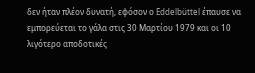δεν ήταν πλέον δυνατή, εφόσον ο Eddelbüttel έπαυσε να εμπορεύεται το γάλα στις 30 Μαρτίου 1979 και οι 10 λιγότερο αποδοτικές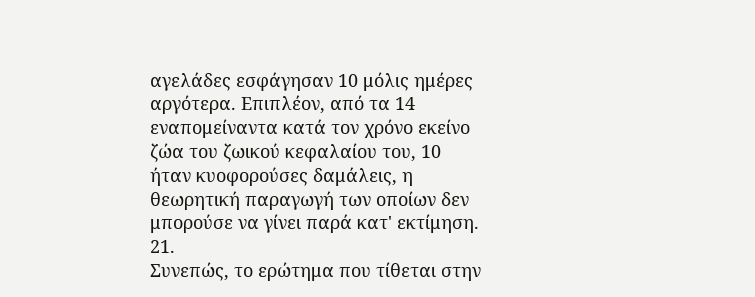αγελάδες εσφάγησαν 10 μόλις ημέρες αργότερα. Επιπλέον, από τα 14 εναπομείναντα κατά τον χρόνο εκείνο ζώα του ζωικού κεφαλαίου του, 10 ήταν κυοφορούσες δαμάλεις, η θεωρητική παραγωγή των οποίων δεν μπορούσε να γίνει παρά κατ' εκτίμηση.
21.
Συνεπώς, το ερώτημα που τίθεται στην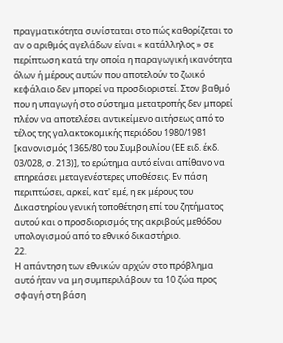πραγματικότητα συνίσταται στο πώς καθορίζεται το αν ο αριθμός αγελάδων είναι « κατάλληλος » σε περίπτωση κατά την οποία η παραγωγική ικανότητα όλων ή μέρους αυτών που αποτελούν το ζωικό κεφάλαιο δεν μπορεί να προσδιοριστεί. Στον βαθμό που η υπαγωγή στο σύστημα μετατροπής δεν μπορεί πλέον να αποτελέσει αντικείμενο αιτήσεως από το τέλος της γαλακτοκομικής περιόδου 1980/1981 [κανονισμός 1365/80 του Συμβουλίου (ΕΕ ειδ. έκδ. 03/028, σ. 213)], το ερώτημα αυτό είναι απίθανο να επηρεάσει μεταγενέστερες υποθέσεις. Εν πάση περιπτώσει, αρκεί, κατ' εμέ, η εκ μέρους του Δικαστηρίου γενική τοποθέτηση επί του ζητήματος αυτού και ο προσδιορισμός της ακριβούς μεθόδου υπολογισμού από το εθνικό δικαστήριο.
22.
Η απάντηση των εθνικών αρχών στο πρόβλημα αυτό ήταν να μη συμπεριλάβουν τα 10 ζώα προς σφαγή στη βάση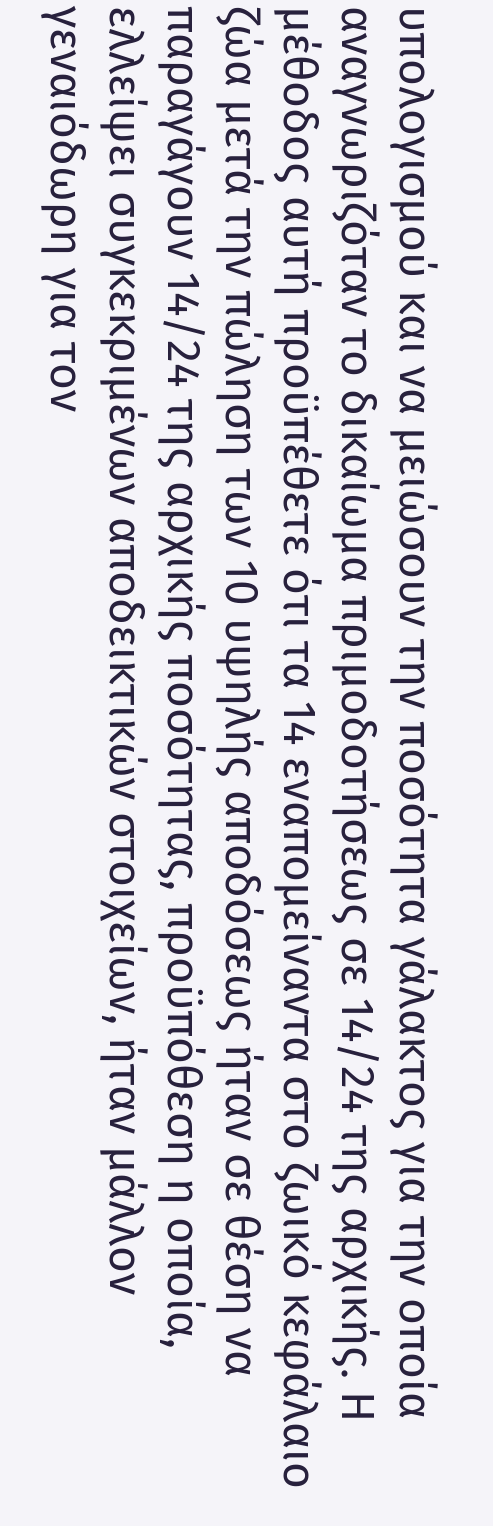υπολογισμού και να μειώσουν την ποσότητα γάλακτος για την οποία αναγνωριζόταν το δικαίωμα πριμοδοτήσεως σε 14/24 της αρχικής. Η μέθοδος αυτή προϋπέθετε ότι τα 14 εναπομείναντα στο ζωικό κεφάλαιο ζώα μετά την πώληση των 10 υψηλής αποδόσεως ήταν σε θέση να παραγάγουν 14/24 της αρχικής ποσότητας, προϋπόθεση η οποία, ελλείψει συγκεκριμένων αποδεικτικών στοιχείων, ήταν μάλλον γεναιόδωρη για τον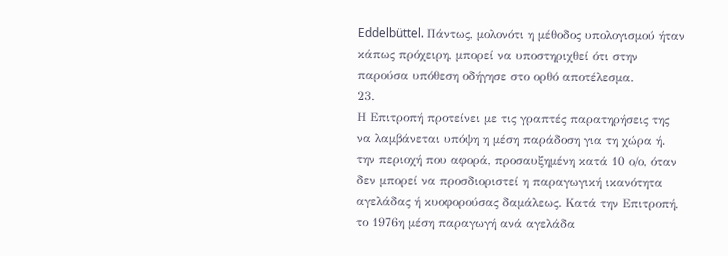Eddelbüttel. Πάντως, μολονότι η μέθοδος υπολογισμού ήταν κάπως πρόχειρη, μπορεί να υποστηριχθεί ότι στην παρούσα υπόθεση οδήγησε στο ορθό αποτέλεσμα.
23.
Η Επιτροπή προτείνει με τις γραπτές παρατηρήσεις της να λαμβάνεται υπόψη η μέση παράδοση για τη χώρα ή. την περιοχή που αφορά, προσαυξημένη κατά 10 ο/ο, όταν δεν μπορεί να προσδιοριστεί η παραγωγική ικανότητα αγελάδας ή κυοφορούσας δαμάλεως. Κατά την Επιτροπή, το 1976η μέση παραγωγή ανά αγελάδα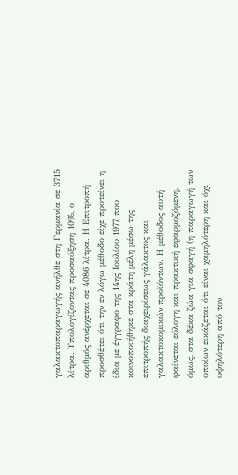γαλακτοπαραγωγής ανήλθε στη Γερμανία σε 3715 λίτρα. Υπολογίζοντας προσαύξηση 10%, ο αριθμός ανέρχεται σε 4086 λίτρα. Η Επιτροπή προσθέτει ότι την εν λόγω μέθοδο είχε προτείνει η ίδια με έγγραφο της 14ης Ιουλίου 1977 που κοινοποιήθηκε στα κράτη μέλη μέσω της επιτροπής διαχειρίσεως γάλακτος και γαλακτοκομικών προϊόντων. Η μέθοδος αυτή φαίνεται εύλογη και πρακτική εφαρμοζόμενη, όμως, στα δέκα ζώα για σφαγή (η παραγωγή των οποίων εικάζεται ότι είναι χαμηλότερη και όχι υψηλότερη από τον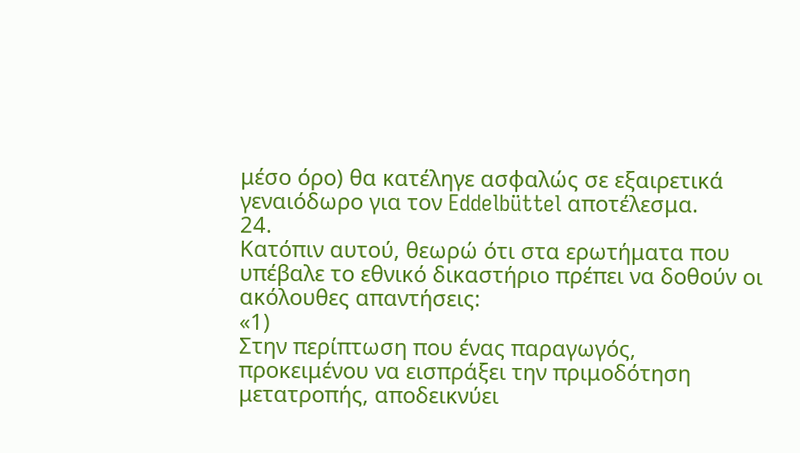μέσο όρο) θα κατέληγε ασφαλώς σε εξαιρετικά γεναιόδωρο για τον Eddelbüttel αποτέλεσμα.
24.
Κατόπιν αυτού, θεωρώ ότι στα ερωτήματα που υπέβαλε το εθνικό δικαστήριο πρέπει να δοθούν οι ακόλουθες απαντήσεις:
«1)
Στην περίπτωση που ένας παραγωγός, προκειμένου να εισπράξει την πριμοδότηση μετατροπής, αποδεικνύει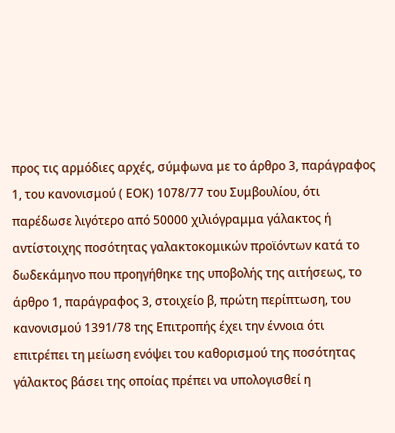προς τις αρμόδιες αρχές, σύμφωνα με το άρθρο 3, παράγραφος 1, του κανονισμού ( ΕΟΚ) 1078/77 του Συμβουλίου, ότι παρέδωσε λιγότερο από 50000 χιλιόγραμμα γάλακτος ή αντίστοιχης ποσότητας γαλακτοκομικών προϊόντων κατά το δωδεκάμηνο που προηγήθηκε της υποβολής της αιτήσεως, το άρθρο 1, παράγραφος 3, στοιχείο β, πρώτη περίπτωση, του κανονισμού 1391/78 της Επιτροπής έχει την έννοια ότι επιτρέπει τη μείωση ενόψει του καθορισμού της ποσότητας γάλακτος βάσει της οποίας πρέπει να υπολογισθεί η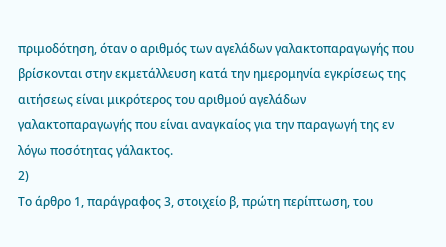πριμοδότηση, όταν ο αριθμός των αγελάδων γαλακτοπαραγωγής που βρίσκονται στην εκμετάλλευση κατά την ημερομηνία εγκρίσεως της αιτήσεως είναι μικρότερος του αριθμού αγελάδων γαλακτοπαραγωγής που είναι αναγκαίος για την παραγωγή της εν λόγω ποσότητας γάλακτος.
2)
Το άρθρο 1, παράγραφος 3, στοιχείο β, πρώτη περίπτωση, του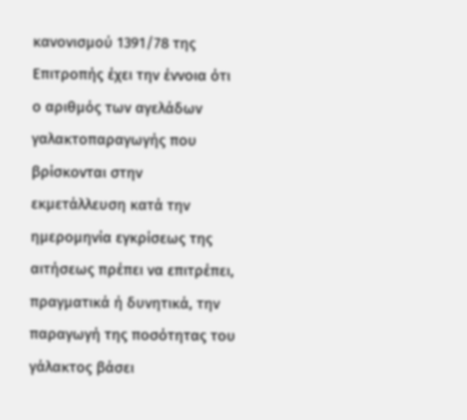κανονισμού 1391/78 της Επιτροπής έχει την έννοια ότι ο αριθμός των αγελάδων γαλακτοπαραγωγής που βρίσκονται στην εκμετάλλευση κατά την ημερομηνία εγκρίσεως της αιτήσεως πρέπει να επιτρέπει, πραγματικά ή δυνητικά, την παραγωγή της ποσότητας του γάλακτος βάσει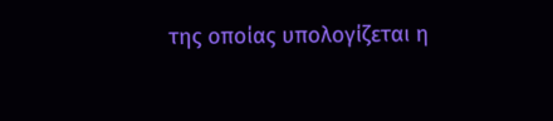της οποίας υπολογίζεται η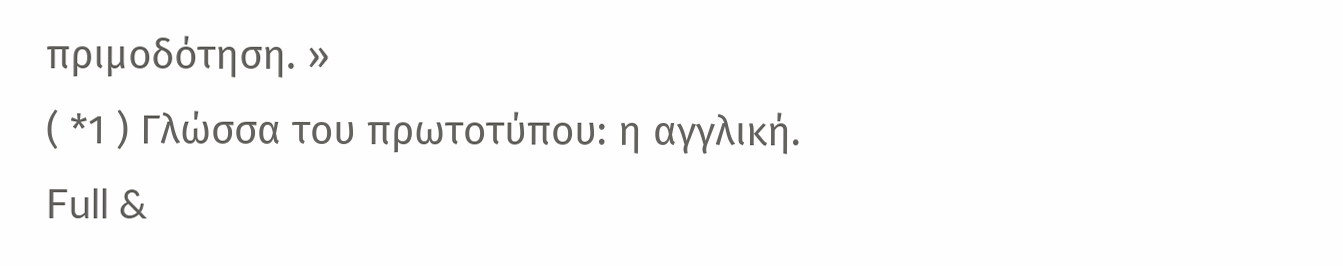πριμοδότηση. »
( *1 ) Γλώσσα του πρωτοτύπου: η αγγλική.
Full &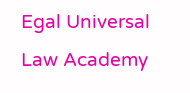Egal Universal Law Academy